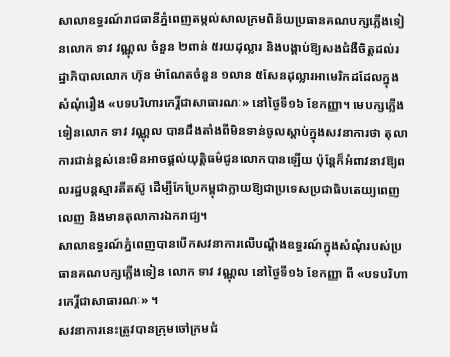សាលាឧទ្ធរណ៍រាជធានីភ្នំពេញតម្កល់សាលក្រមពិន័យប្រធានគណបក្សភ្លើងទៀនលោក ទាវ វណ្ណុល ចំនួន ២ពាន់ ៥រយដុល្លារ និងបង្គាប់ឱ្យសងជំងឺចិត្តដល់រដ្ឋាភិបាលលោក ហ៊ុន ម៉ាណែតចំនួន ១លាន ៥សែនដុល្លារអាមេរិកដដែលក្នុងសំណុំរឿង «បទបរិហារកេរ្តិ៍ជាសាធារណៈ» នៅថ្ងៃទី១៦ ខែកញ្ញា។ មេបក្សភ្លើងទៀនលោក ទាវ វណ្ណុល បានដឹងតាំងពីមិនទាន់ចូលស្ដាប់ក្នុងសវនាការថា តុលាការជាន់ខ្ពស់នេះមិនអាចផ្ដល់យុត្តិធម៌ជូនលោកបានឡើយ ប៉ុន្តែក៏អំពាវនាវឱ្យពលរដ្ឋបន្តស្មារតីតស៊ូ ដើម្បីកែប្រែកម្ពុជាក្លាយឱ្យជាប្រទេសប្រជាធិបតេយ្យពេញលេញ និងមានតុលាការឯករាជ្យ។
សាលាឧទ្ធរណ៍ភ្នំពេញបានបើកសវនាការលើបណ្ដឹងឧទ្ធរណ៍ក្នុងសំណុំរបស់ប្រធានគណបក្សភ្លើងទៀន លោក ទាវ វណ្ណុល នៅថ្ងៃទី១៦ ខែកញ្ញា ពី «បទបរិហារកេរ្តិ៍ជាសាធារណៈ» ។
សវនាការនេះត្រូវបានក្រុមចៅក្រមជំ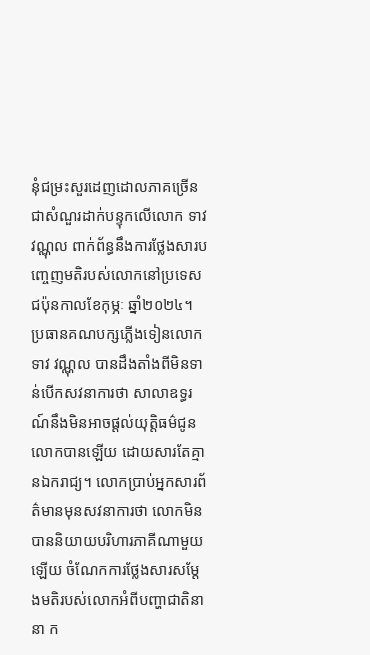នុំជម្រះសួរដេញដោលភាគច្រើនជាសំណួរដាក់បន្ទុកលើលោក ទាវ វណ្ណុល ពាក់ព័ន្ធនឹងការថ្លែងសារបញ្ចេញមតិរបស់លោកនៅប្រទេសជប៉ុនកាលខែកុម្ភៈ ឆ្នាំ២០២៤។
ប្រធានគណបក្សភ្លើងទៀនលោក ទាវ វណ្ណុល បានដឹងតាំងពីមិនទាន់បើកសវនាការថា សាលាឧទ្ធរណ៍នឹងមិនអាចផ្ដល់យុត្តិធម៌ជូនលោកបានឡើយ ដោយសារតែគ្មានឯករាជ្យ។ លោកប្រាប់អ្នកសារព័ត៌មានមុនសវនាការថា លោកមិនបាននិយាយបរិហារភាគីណាមួយឡើយ ចំណែកការថ្លែងសារសម្ដែងមតិរបស់លោកអំពីបញ្ហាជាតិនានា ក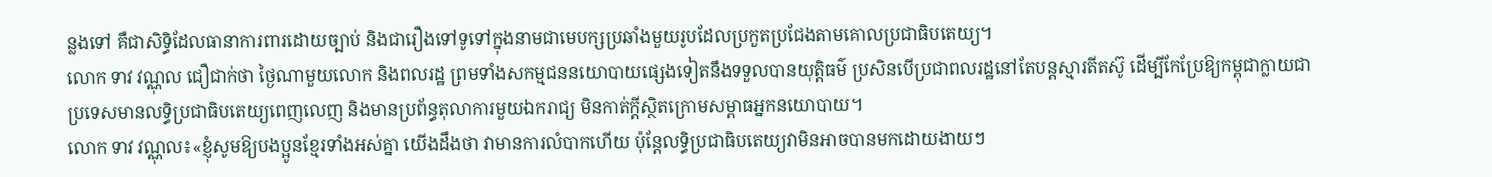ន្លងទៅ គឺជាសិទ្ធិដែលធានាការពារដោយច្បាប់ និងជារឿងទៅទូទៅក្នុងនាមជាមេបក្សប្រឆាំងមួយរូបដែលប្រកួតប្រជែងតាមគោលប្រជាធិបតេយ្យ។
លោក ទាវ វណ្ណុល ជឿជាក់ថា ថ្ងៃណាមួយលោក និងពលរដ្ឋ ព្រមទាំងសកម្មជននយោបាយផ្សេងទៀតនឹងទទួលបានយុត្តិធម៌ ប្រសិនបើប្រជាពលរដ្ឋនៅតែបន្តស្មារតីតស៊ូ ដើម្បីកែប្រែឱ្យកម្ពុជាក្លាយជាប្រទេសមានលទ្ធិប្រជាធិបតេយ្យពេញលេញ និងមានប្រព័ន្ធតុលាការមួយឯករាជ្យ មិនកាត់ក្ដីស្ថិតក្រោមសម្ពាធអ្នកនយោបាយ។
លោក ទាវ វណ្ណុល៖«ខ្ញុំសូមឱ្យបងប្អូនខ្មែរទាំងអស់គ្នា យើងដឹងថា វាមានការលំបាកហើយ ប៉ុន្តែលទ្ធិប្រជាធិបតេយ្យវាមិនអាចបានមកដោយងាយៗ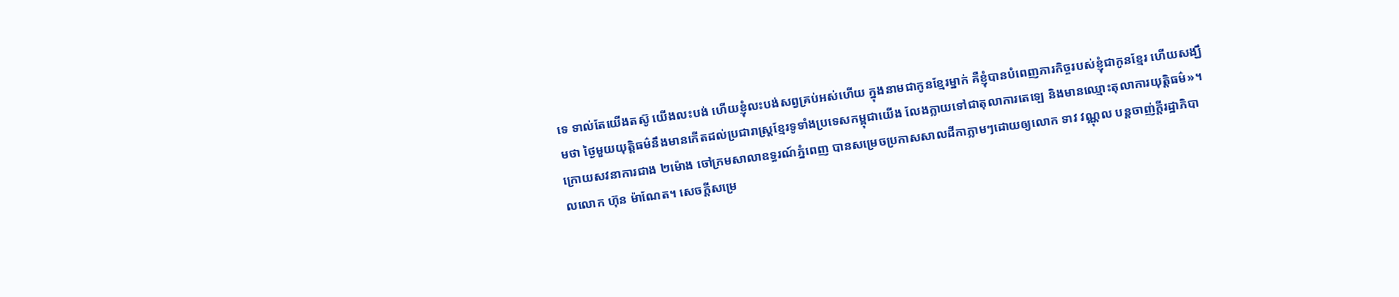ទេ ទាល់តែយើងតស៊ូ យើងលះបង់ ហើយខ្ញុំលះបង់សព្វគ្រប់អស់ហើយ ក្នុងនាមជាកូនខ្មែរម្នាក់ គឺខ្ញុំបានបំពេញភារកិច្ចរបស់ខ្ញុំជាកូនខ្មែរ ហើយសង្ឃឹមថា ថ្ងៃមួយយុត្តិធម៌នឹងមានកើតដល់ប្រជារាស្ត្រខ្មែរទូទាំងប្រទេសកម្ពុជាយើង លែងក្លាយទៅជាតុលាការតេឡេ និងមានឈ្មោះតុលាការយុត្តិធម៌»។
ក្រោយសវនាការជាង ២ម៉ោង ចៅក្រមសាលាឧទ្ធរណ៍ភ្នំពេញ បានសម្រេចប្រកាសសាលដីកាភ្លាមៗដោយឲ្យលោក ទាវ វណ្ណុល បន្តចាញ់ក្ដីរដ្ឋាភិបាលលោក ហ៊ុន ម៉ាណែត។ សេចក្ដីសម្រេ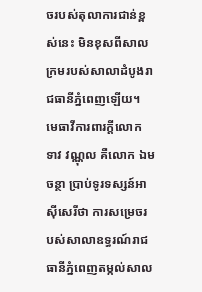ចរបស់តុលាការជាន់ខ្ពស់នេះ មិនខុសពីសាលក្រមរបស់សាលាដំបូងរាជធានីភ្នំពេញឡើយ។
មេធាវីការពារក្ដីលោក ទាវ វណ្ណុល គឺលោក ឯម ចន្ថា ប្រាប់ទូរទស្សន៍អាស៊ីសេរីថា ការសម្រេចរបស់សាលាឧទ្ធរណ៍រាជធានីភ្នំពេញតម្កល់សាល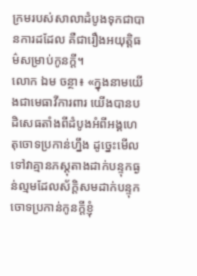ក្រមរបស់សាលាដំបូងទុកជាបានការដដែល គឺជារឿងអយុត្តិធម៌សម្រាប់កូនក្ដី។
លោក ឯម ចន្ថា៖ «ក្នុងនាមយើងជាមេធាវីការពារ យើងបានបដិសេធតាំងពីដំបូងអំពីអង្គហេតុចោទប្រកាន់ហ្នឹង ដូច្នេះមើលទៅវាគ្មានភស្តុតាងដាក់បន្ទុកធ្ងន់ល្មមដែលស័ក្ដិសមដាក់បន្ទុកចោទប្រកាន់កូនក្ដីខ្ញុំ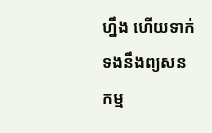ហ្នឹង ហើយទាក់ទងនឹងព្យសនកម្ម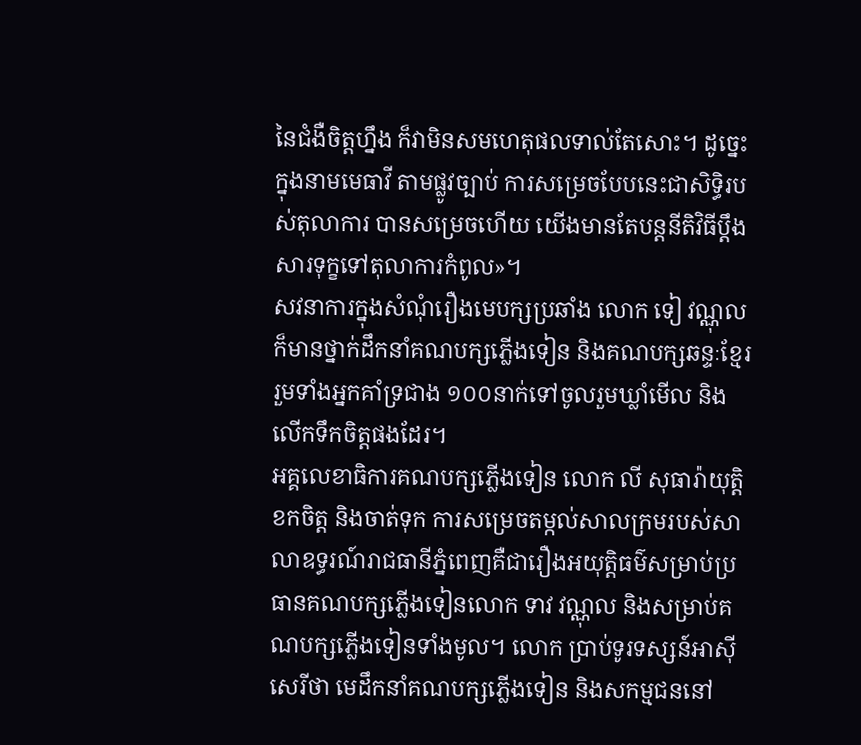នៃជំងឺចិត្តហ្នឹង ក៏វាមិនសមហេតុផលទាល់តែសោះ។ ដូច្នេះក្នុងនាមមេធាវី តាមផ្លូវច្បាប់ ការសម្រេចបែបនេះជាសិទ្ធិរបស់តុលាការ បានសម្រេចហើយ យើងមានតែបន្តនីតិវិធីប្ដឹងសារទុក្ខទៅតុលាការកំពូល»។
សវនាការក្នុងសំណុំរឿងមេបក្សប្រឆាំង លោក ទៀ វណ្ណុល ក៏មានថ្នាក់ដឹកនាំគណបក្សភ្លើងទៀន និងគណបក្សឆន្ទៈខ្មែរ រួមទាំងអ្នកគាំទ្រជាង ១០០នាក់ទៅចូលរួមឃ្លាំមើល និងលើកទឹកចិត្តផងដែរ។
អគ្គលេខាធិការគណបក្សភ្លើងទៀន លោក លី សុធារ៉ាយុត្តិ ខកចិត្ត និងចាត់ទុក ការសម្រេចតម្កល់សាលក្រមរបស់សាលាឧទ្ធរណ៍រាជធានីភ្នំពេញគឺជារឿងអយុត្តិធម៌សម្រាប់ប្រធានគណបក្សភ្លើងទៀនលោក ទាវ វណ្ណុល និងសម្រាប់គណបក្សភ្លើងទៀនទាំងមូល។ លោក ប្រាប់ទូរទស្សន៍អាស៊ីសេរីថា មេដឹកនាំគណបក្សភ្លើងទៀន និងសកម្មជននៅ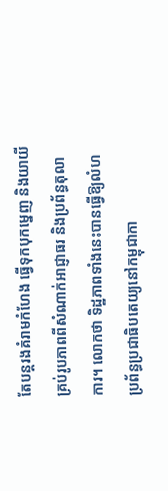តែបន្តរងគំរាមកំហែង ធ្វើទុកបុកម្នេញ និងយាយីគ្រប់រូបភាពពីសំណាក់អាជ្ញាធរ និងប្រព័ន្ធតុលាការ។ លោកថា ទិដ្ឋភាពទាំងនេះបានធ្វើឱ្យលំហប្រព័ន្ធប្រជាធិបតេយ្យនៅកម្ពុជាកា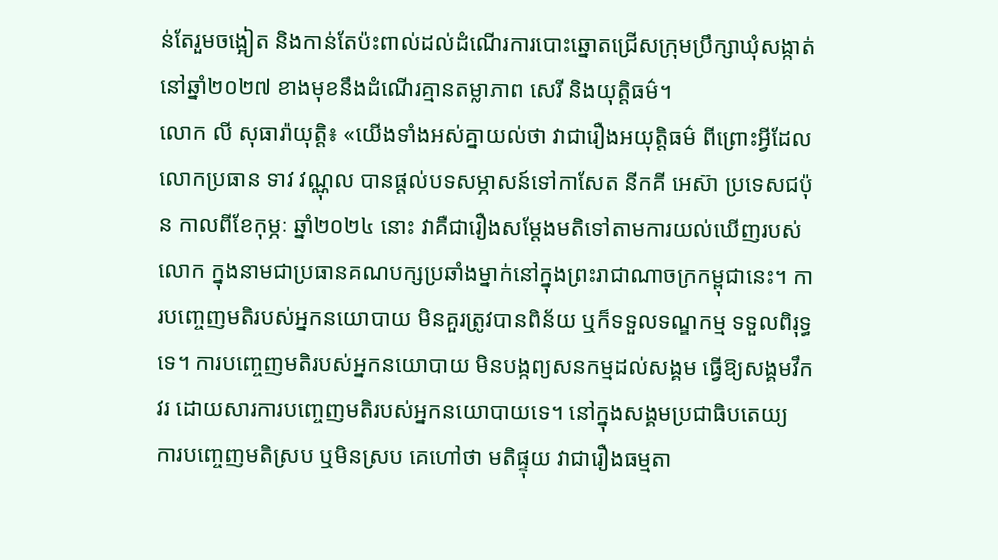ន់តែរួមចង្អៀត និងកាន់តែប៉ះពាល់ដល់ដំណើរការបោះឆ្នោតជ្រើសក្រុមប្រឹក្សាឃុំសង្កាត់នៅឆ្នាំ២០២៧ ខាងមុខនឹងដំណើរគ្មានតម្លាភាព សេរី និងយុត្តិធម៌។
លោក លី សុធារ៉ាយុត្តិ៖ «យើងទាំងអស់គ្នាយល់ថា វាជារឿងអយុត្តិធម៌ ពីព្រោះអ្វីដែលលោកប្រធាន ទាវ វណ្ណុល បានផ្ដល់បទសម្ភាសន៍ទៅកាសែត នីកគី អេស៊ា ប្រទេសជប៉ុន កាលពីខែកុម្ភៈ ឆ្នាំ២០២៤ នោះ វាគឺជារឿងសម្ដែងមតិទៅតាមការយល់ឃើញរបស់លោក ក្នុងនាមជាប្រធានគណបក្សប្រឆាំងម្នាក់នៅក្នុងព្រះរាជាណាចក្រកម្ពុជានេះ។ ការបញ្ចេញមតិរបស់អ្នកនយោបាយ មិនគួរត្រូវបានពិន័យ ឬក៏ទទួលទណ្ឌកម្ម ទទួលពិរុទ្ធទេ។ ការបញ្ចេញមតិរបស់អ្នកនយោបាយ មិនបង្កព្យសនកម្មដល់សង្គម ធ្វើឱ្យសង្គមវឹកវរ ដោយសារការបញ្ចេញមតិរបស់អ្នកនយោបាយទេ។ នៅក្នុងសង្គមប្រជាធិបតេយ្យ ការបញ្ចេញមតិស្រប ឬមិនស្រប គេហៅថា មតិផ្ទុយ វាជារឿងធម្មតា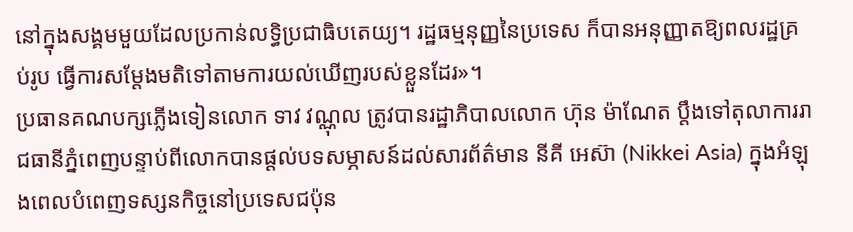នៅក្នុងសង្គមមួយដែលប្រកាន់លទ្ធិប្រជាធិបតេយ្យ។ រដ្ឋធម្មនុញ្ញនៃប្រទេស ក៏បានអនុញ្ញាតឱ្យពលរដ្ឋគ្រប់រូប ធ្វើការសម្ដែងមតិទៅតាមការយល់ឃើញរបស់ខ្លួនដែរ»។
ប្រធានគណបក្សភ្លើងទៀនលោក ទាវ វណ្ណុល ត្រូវបានរដ្ឋាភិបាលលោក ហ៊ុន ម៉ាណែត ប្ដឹងទៅតុលាការរាជធានីភ្នំពេញបន្ទាប់ពីលោកបានផ្ដល់បទសម្ភាសន៍ដល់សារព័ត៌មាន នីគី អេស៊ា (Nikkei Asia) ក្នុងអំឡុងពេលបំពេញទស្សនកិច្ចនៅប្រទេសជប៉ុន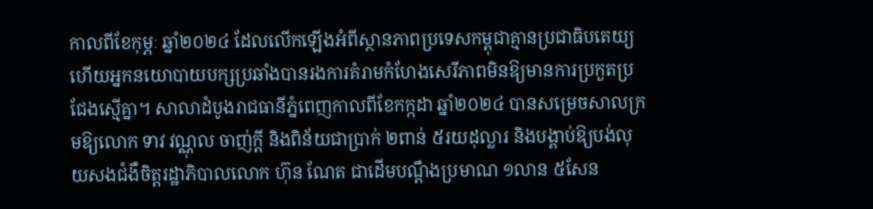កាលពីខែកុម្ភៈ ឆ្នាំ២០២៤ ដែលលើកឡើងអំពីស្ថានភាពប្រទេសកម្ពុជាគ្មានប្រជាធិបតេយ្យ ហើយអ្នកនយោបាយបក្សប្រឆាំងបានរងការគំរាមកំហែងសេរីភាពមិនឱ្យមានការប្រកួតប្រជែងស្មើគ្នា។ សាលាដំបូងរាជធានីភ្នំពេញកាលពីខែកក្កដា ឆ្នាំ២០២៤ បានសម្រេចសាលក្រមឱ្យលោក ទាវ វណ្ណុល ចាញ់ក្ដី និងពិន័យជាប្រាក់ ២ពាន់ ៥រយដុល្លារ និងបង្គាប់ឱ្យបង់លុយសងជំងឺចិត្តរដ្ឋាភិបាលលោក ហ៊ុន ណែត ជាដើមបណ្ដឹងប្រមាណ ១លាន ៥សែន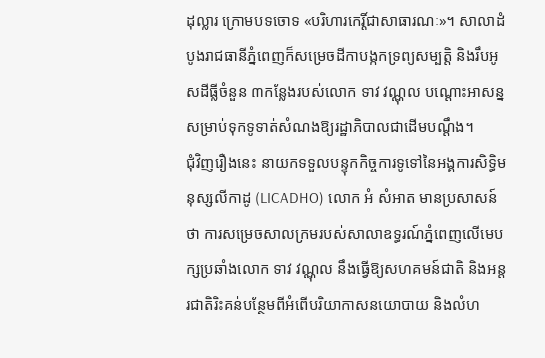ដុល្លារ ក្រោមបទចោទ «បរិហារកេរ្តិ៍ជាសាធារណៈ»។ សាលាដំបូងរាជធានីភ្នំពេញក៏សម្រេចដីកាបង្កកទ្រព្យសម្បត្តិ និងរឹបអូសដីធ្លីចំនួន ៣កន្លែងរបស់លោក ទាវ វណ្ណុល បណ្ដោះអាសន្នសម្រាប់ទុកទូទាត់សំណងឱ្យរដ្ឋាភិបាលជាដើមបណ្ដឹង។
ជុំវិញរឿងនេះ នាយកទទួលបន្ទុកកិច្ចការទូទៅនៃអង្គការសិទ្ធិមនុស្សលីកាដូ (LICADHO) លោក អំ សំអាត មានប្រសាសន៍ថា ការសម្រេចសាលក្រមរបស់សាលាឧទ្ធរណ៍ភ្នំពេញលើមេបក្សប្រឆាំងលោក ទាវ វណ្ណុល នឹងធ្វើឱ្យសហគមន៍ជាតិ និងអន្តរជាតិរិះគន់បន្ថែមពីអំពើបរិយាកាសនយោបាយ និងលំហ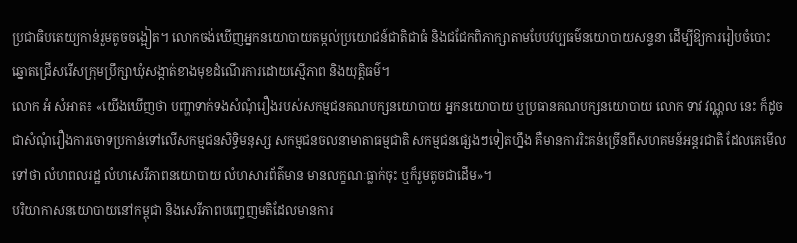ប្រជាធិបតេយ្យកាន់រួមតូចចង្អៀត។ លោកចង់ឃើញអ្នកនយោបាយតម្កល់ប្រយោជន៍ជាតិជាធំ និងជជែកពិភាក្សាតាមបែបវប្បធម៌នយោបាយសន្ទនា ដើម្បីឱ្យការរៀបចំបោះឆ្នោតជ្រើសរើសក្រុមប្រឹក្សាឃុំសង្កាត់ខាងមុខដំណើរការដោយស្មើភាព និងយុត្តិធម៌។
លោក អំ សំអាត៖ «យើងឃើញថា បញ្ហាទាក់ទងសំណុំរឿងរបស់សកម្មជនគណបក្សនយោបាយ អ្នកនយោបាយ ឬប្រធានគណបក្សនយោបាយ លោក ទាវ វណ្ណុល នេះ ក៏ដូចជាសំណុំរឿងការចោទប្រកាន់ទៅលើសកម្មជនសិទ្ធិមនុស្ស សកម្មជនចលនាមាតាធម្មជាតិ សកម្មជនផ្សេងៗទៀតហ្នឹង គឺមានការរិះគន់ច្រើនពីសហគមន៍អន្តរជាតិ ដែលគេមើលទៅថា លំហពលរដ្ឋ លំហសេរីភាពនយោបាយ លំហសារព័ត៌មាន មានលក្ខណៈធ្លាក់ចុះ ឬក៏រួមតូចជាដើម»។
បរិយាកាសនយោបាយនៅកម្ពុជា និងសេរីភាពបញ្ចេញមតិដែលមានការ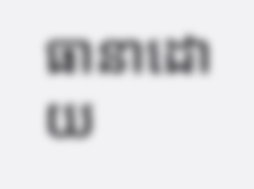ធានាដោយ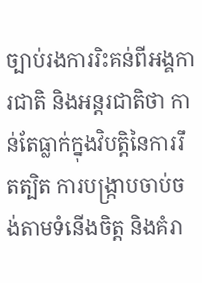ច្បាប់រងការរិះគន់ពីអង្គការជាតិ និងអន្តរជាតិថា កាន់តែធ្លាក់ក្នុងវិបត្តិនៃការរឹតត្បិត ការបង្ក្រាបចាប់ចង់តាមទំនើងចិត្ត និងគំរា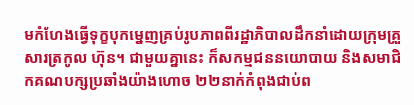មកំហែងធ្វើទុក្ខបុកម្នេញគ្រប់រូបភាពពីរដ្ឋាភិបាលដឹកនាំដោយក្រុមគ្រួសារត្រកូល ហ៊ុន។ ជាមួយគ្នានេះ ក៏សកម្មជននយោបាយ និងសមាជិកគណបក្សប្រឆាំងយ៉ាងហោច ២២នាក់កំពុងជាប់ព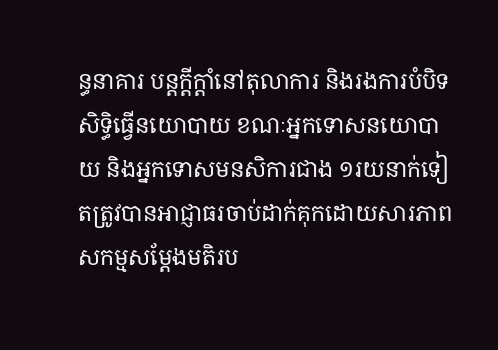ន្ធនាគារ បន្តក្ដីក្ដាំនៅតុលាការ និងរងការបំបិទសិទ្ធិធ្វើនយោបាយ ខណៈអ្នកទោសនយោបាយ និងអ្នកទោសមនសិការជាង ១រយនាក់ទៀតត្រូវបានអាជ្ញាធរចាប់ដាក់គុកដោយសារភាពសកម្មសម្ដែងមតិរប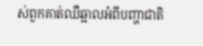ស់ពួកគាត់ឈឺឆ្អាលអំពីបញ្ហាជាតិ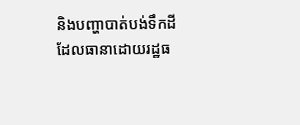និងបញ្ហាបាត់បង់ទឹកដី ដែលធានាដោយរដ្ឋធ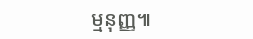ម្មនុញ្ញ៕